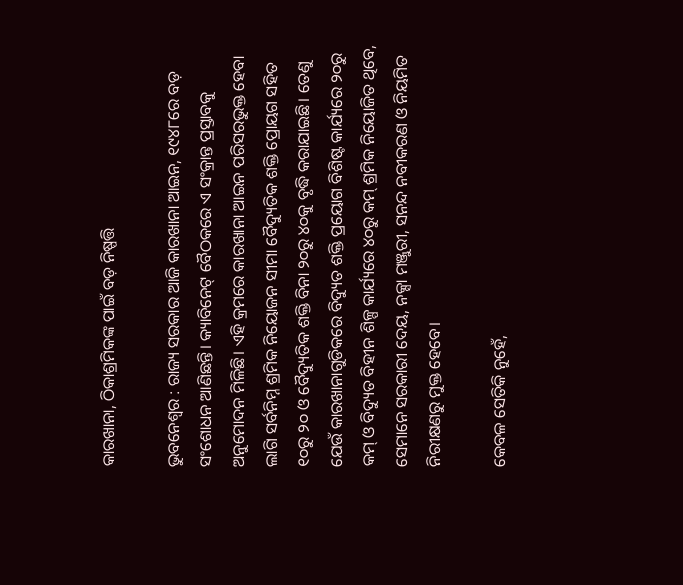କାରଖାନା, ଠିକାଶ୍ରମିକଙ୍କ ପାଇଁ ବଡ଼ ନିଷ୍ପତ୍ତି

ଭୁବନେଶ୍ୱର : ରାଜ୍ୟ ସରକାର ଆଜି କାରଖାନା ଆଇନ, ୧୯୪୮ରେ ବଡ଼ ସଂଶୋଧନ ଆଣିଛନ୍ତି। କ୍ୟାବିନେଟ୍ ବୈଠକରେ ଏ ସଂକ୍ରାନ୍ତ ପ୍ରସ୍ତାବକୁ ଅନୁମୋଦନ ମିଳିଛି। ଏହି କ୍ରମରେ କାରଖାନା ଆଇନ ପରିସରଭୁକ୍ତ ହେବା ଲାଗି ସର୍ବନିମ୍ନ ଶ୍ରମିକ ନିୟୋଜନ ସୀମା ବୈଦ୍ୟୁତିକ ଶକ୍ତି ପ୍ରୋୟଗ ସହିତ ୧୦ରୁ ୨୦ ଓ ବୈଦ୍ୟୁତିକ ଶକ୍ତି ବିନା ୨୦ରୁ ୪୦କୁ ବୃଦ୍ଧି କରାଯାଇଛି। ତେଣୁ ଯେଉଁ କାରଖାନାଗୁଡିକରେ ବିଦ୍ୟୁତ ଶକ୍ତି ପ୍ରୟୋଗ ବିଶିଷ୍ଟ କାର୍ଯ୍ୟରେ ୨୦ରୁ କମ୍ ଓ ବିଦ୍ୟୁତ ବିହୀନ ଶିଳ୍ପ କାର୍ଯ୍ୟରେ ୪୦ରୁ କମ୍ ଶ୍ରମିକ ନିୟୋଜିତ ଥିବେ, ସେମାନେ ସରକାରୀ ଦେୟ, ନକ୍ସା ମଞ୍ଜୁରୀ, ସନନ୍ଦ ନବୀକରଣ ଓ ନିୟମିତ ନିରୀକ୍ଷଣରୁ ମୁକ୍ତ ହେବେ।

କେବଳ ସେତିକି ନୁହେଁ,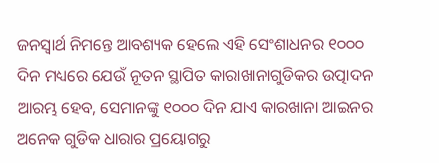ଜନସ୍ବାର୍ଥ ନିମନ୍ତେ ଆବଶ୍ୟକ ହେଲେ ଏହି ସେଂଶାଧନର ୧୦୦୦ ଦିନ ମଧ୍ୟରେ ଯେଉଁ ନୂତନ ସ୍ଥାପିତ କାରାଖାନାଗୁଡିକର ଉତ୍ପାଦନ ଆରମ୍ଭ ହେବ, ସେମାନଙ୍କୁ ୧୦୦୦ ଦିନ ଯାଏ କାରଖାନା ଆଇନର ଅନେକ ଗୁଡିକ ଧାରାର ପ୍ରୟୋଗରୁ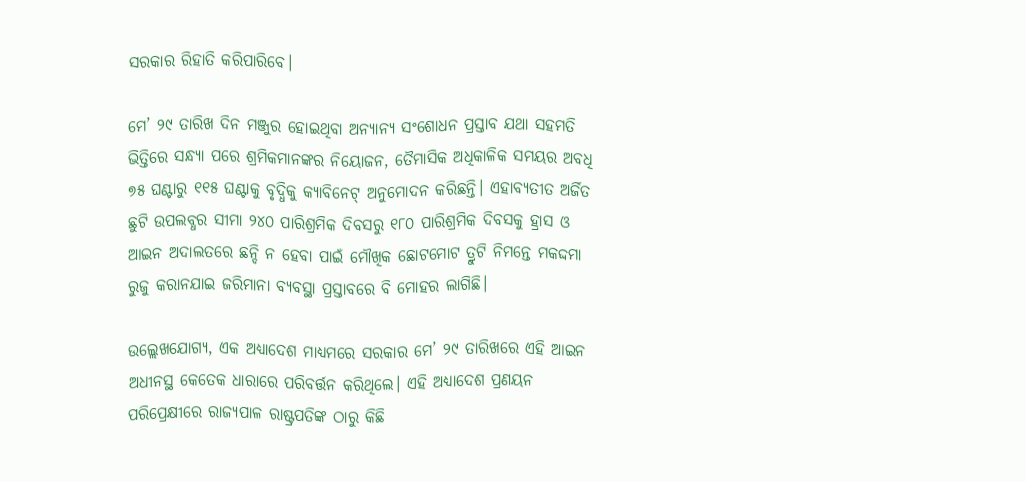ସରକାର ରିହାତି କରିପାରିବେ।

ମେ’ ୨୯ ତାରିଖ ଦିନ ମଞ୍ଜୁର ହୋଇଥିବା ଅନ୍ୟାନ୍ୟ ସଂଶୋଧନ ପ୍ରସ୍ତାବ ଯଥା ସହମତି ଭିତ୍ତିରେ ସନ୍ଧ୍ୟା ପରେ ଶ୍ରମିକମାନଙ୍କର ନିୟୋଜନ, ତୈମାସିକ ଅଧିକାଳିକ ସମୟର ଅବଧି ୭୫ ଘଣ୍ଟାରୁ ୧୧୫ ଘଣ୍ଟାକୁ ବୃଦ୍ଧିକୁ କ୍ୟାବିନେଟ୍ ଅନୁମୋଦନ କରିଛନ୍ତି। ଏହାବ୍ୟତୀତ ଅର୍ଜିତ ଛୁଟି ଉପଲବ୍ଧର ସୀମା ୨୪୦ ପାରିଶ୍ରମିକ ଦିବସରୁ ୧୮୦ ପାରିଶ୍ରମିକ ଦିବସକୁ ହ୍ରାସ ଓ ଆଇନ ଅଦାଲତରେ ଛନ୍ଦି ନ ହେବା ପାଇଁ ମୌଖିକ ଛୋଟମୋଟ ତ୍ରୁଟି ନିମନ୍ତେ ମକଦ୍ଦମା ରୁଜୁ କରାନଯାଇ ଜରିମାନା ବ୍ୟବସ୍ଥା ପ୍ରସ୍ତାବରେ ବି ମୋହର ଲାଗିଛି।

ଉଲ୍ଲେଖଯୋଗ୍ୟ, ଏକ ଅଧ୍ୟାଦେଶ ମାଧ୍ୟମରେ ସରକାର ମେ’ ୨୯ ତାରିଖରେ ଏହି ଆଇନ ଅଧୀନସ୍ଥ କେତେକ ଧାରାରେ ପରିବର୍ତ୍ତନ କରିଥିଲେ। ଏହି ଅଧ୍ୟାଦେଶ ପ୍ରଣୟନ ପରିପ୍ରେକ୍ଷୀରେ ରାଜ୍ୟପାଳ ରାଷ୍ଟ୍ରପତିଙ୍କ ଠାରୁ କିଛି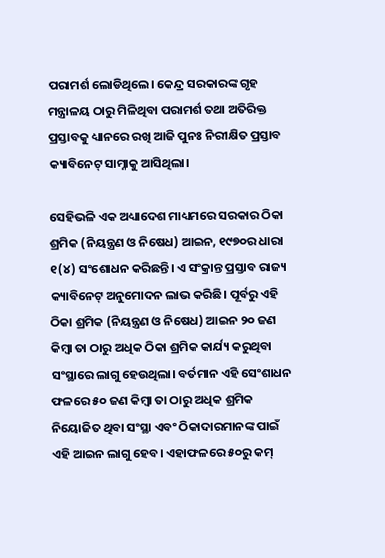ପରାମର୍ଶ ଲୋଡିଥିଲେ। କେନ୍ଦ୍ର ସରକାରଙ୍କ ଗୃହ ମନ୍ତ୍ରାଳୟ ଠାରୁ ମିଳିଥିବା ପରାମର୍ଶ ତଥା ଅତିରିକ୍ତ ପ୍ରସ୍ତାବକୁ ଧ୍ୟାନରେ ରଖି ଆଜି ପୁନଃ ନିରୀକ୍ଷିତ ପ୍ରସ୍ତାବ କ୍ୟାବିନେଟ୍ ସାମ୍ନାକୁ ଆସିଥିଲା।

ସେହିଭଳି ଏକ ଅଧ୍ୟାଦେଶ ମାଧ୍ୟମରେ ସରକାର ଠିକା ଶ୍ରମିକ (ନିୟନ୍ତ୍ରଣ ଓ ନିଷେଧ) ଆଇନ, ୧୯୭୦ର ଧାରା ୧(୪) ସଂଶୋଧନ କରିଛନ୍ତି। ଏ ସଂକ୍ରାନ୍ତ ପ୍ରସ୍ତାବ ରାଜ୍ୟ କ୍ୟାବିନେଟ୍ ଅନୁମୋଦନ ଲାଭ କରିଛି। ପୂର୍ବରୁ ଏହି ଠିକା ଶ୍ରମିକ (ନିୟନ୍ତ୍ରଣ ଓ ନିଷେଧ) ଆଇନ ୨୦ ଜଣ କିମ୍ବା ତା ଠାରୁ ଅଧିକ ଠିକା ଶ୍ରମିକ କାର୍ଯ୍ୟ କରୁଥିବା ସଂସ୍ଥାରେ ଲାଗୁ ହେଉଥିଲା। ବର୍ତମାନ ଏହି ସେଂଶାଧନ ଫଳରେ ୫୦ ଜଣ କିମ୍ବା ତା ଠାରୁ ଅଧିକ ଶ୍ରମିକ ନିୟୋଜିତ ଥିବା ସଂସ୍ଥା ଏବଂ ଠିକାଦାରମାନଙ୍କ ପାଇଁ ଏହି ଆଇନ ଲାଗୁ ହେବ। ଏହାଫଳରେ ୫୦ରୁ କମ୍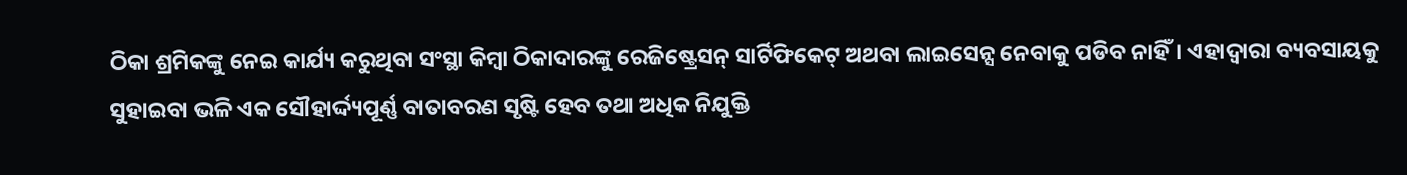ଠିକା ଶ୍ରମିକଙ୍କୁ ନେଇ କାର୍ଯ୍ୟ କରୁଥିବା ସଂସ୍ଥା କିମ୍ବା ଠିକାଦାରଙ୍କୁ ରେଜିଷ୍ଟ୍ରେସନ୍‌ ସାର୍ଟିଫିକେଟ୍ ଅଥବା ଲାଇସେନ୍ସ ନେବାକୁ ପଡିବ ନାହିଁ। ଏହାଦ୍ବାରା ବ୍ୟବସାୟକୁ ସୁହାଇବା ଭଳି ଏକ ସୌହାର୍ଦ୍ଦ୍ୟପୂର୍ଣ୍ଣ ବାତାବରଣ ସୃଷ୍ଟି ହେବ ତଥା ଅଧିକ ନିଯୁକ୍ତି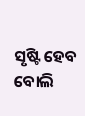ସୃଷ୍ଟି ହେବ ବୋଲି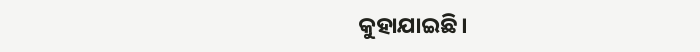କୁହାଯାଇଛି।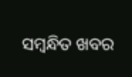ସମ୍ବନ୍ଧିତ ଖବର